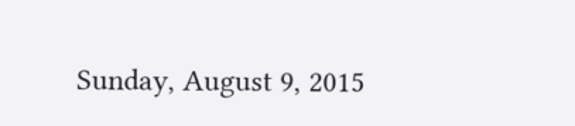Sunday, August 9, 2015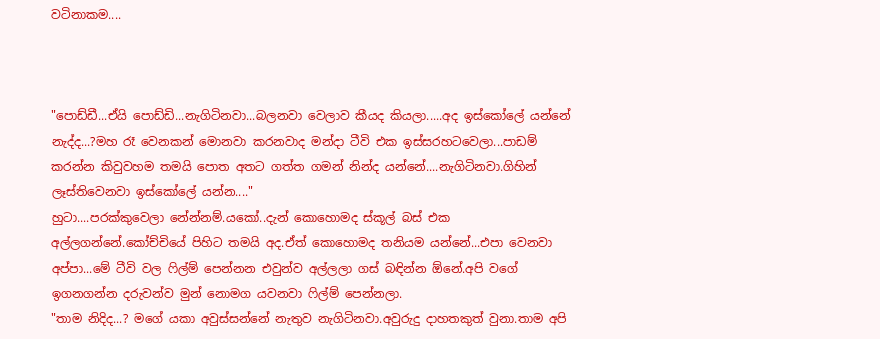වටිනාකම....



"පොඩ්ඩී...ඒයි පොඩ්ඩි...නැගිටිනවා...බලනවා වෙලාව කීයද කියලා.....අද ඉස්කෝලේ යන්නේ නැද්ද...?මහ රෑ වෙනකන් මොනවා කරනවාද මන්දා ටීවි එක ඉස්සරහටවෙලා...පාඩම් කරන්න කිවුවහම තමයි පොත අතට ගත්ත ගමන් නින්ද යන්නේ....නැගිටිනවා.ගිහින් ලෑස්තිවෙනවා ඉස්කෝලේ යන්න...."
හුටා....පරක්කුවෙලා නේන්නම්.යකෝ..දැන් කොහොමද ස්කූල් බස් එක අල්ලගන්නේ.කෝච්චියේ පිහිට තමයි අද.ඒත් කොහොමද තනියම යන්නේ...එපා වෙනවා අප්පා...මේ ටීවි වල ෆිල්ම් පෙන්නන එවුන්ව අල්ලලා ගස් බඳින්න ඕනේ.අපි වගේ ඉගනගන්න දරුවන්ව මුන් නොමග යවනවා ෆිල්ම් පෙන්නලා.
"තාම නිදිද...? මගේ යකා අවුස්සන්නේ නැතුව නැගිටිනවා.අවුරුදු දාහතකුත් වුනා.තාම අපි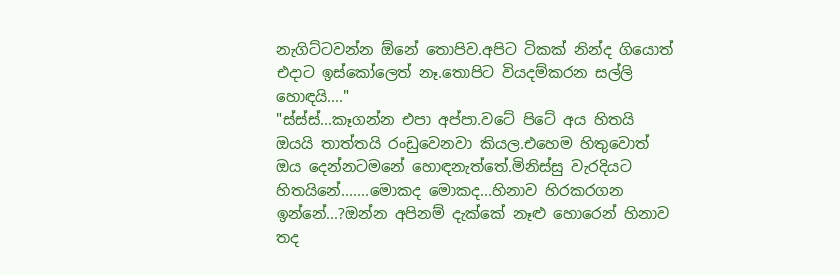නැගිට්ටවන්න ඕනේ තොපිව.අපිට ටිකක් නින්ද ගියොත් එදාට ඉස්කෝලෙත් නෑ.තොපිට වියදම්කරන සල්ලි හොඳයි...."
"ස්ස්ස්...කෑගන්න එපා අප්පා.වටේ පිටේ අය හිතයි ඔයයි තාත්තයි රංඩුවෙනවා කියල.එහෙම හිතුවොත් ඔය දෙන්නටමනේ හොඳනැත්තේ.මිනිස්සු වැරදියට හිතයිනේ.......මොකද මොකද...හිනාව හිරකරගන ඉන්නේ...?ඔන්න අපිනම් දැක්කේ නෑළු හොරෙන් හිනාව තද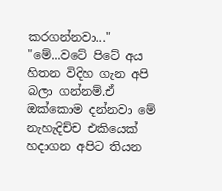කරගන්නවා..."
"මේ...වටේ පිටේ අය හිතන විදිහ ගැන අපි බලා ගන්නම්.ඒ ඔක්කොම දන්නවා මේ නැහැදිච්ච එකියෙක් හදාගන අපිට තියන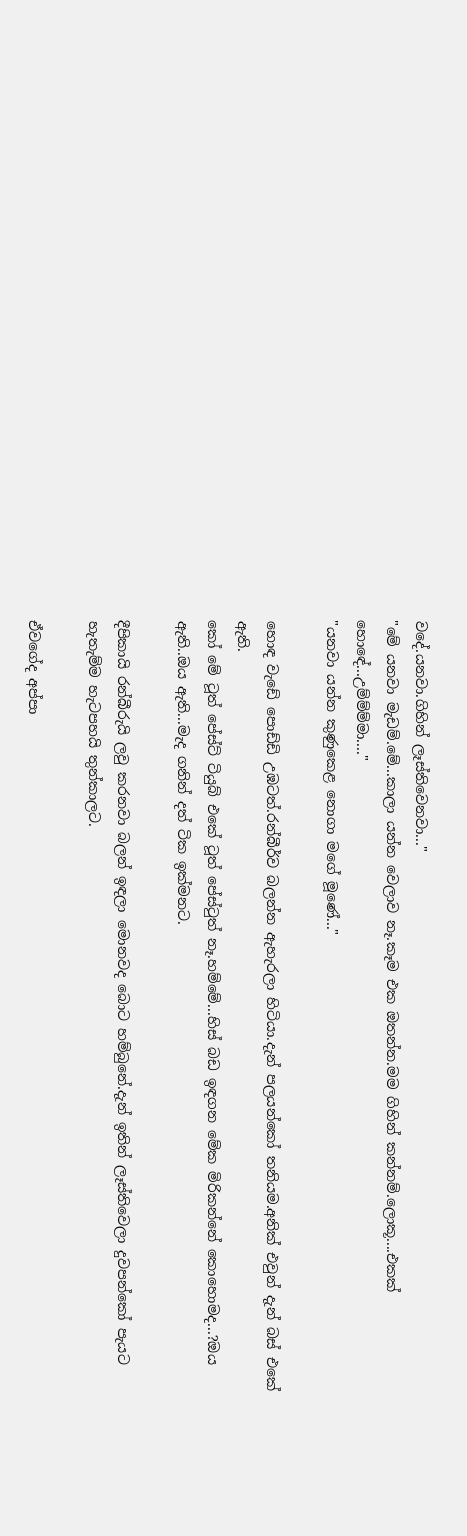වදේ.යනවා.ගිහින් ලෑස්තිවෙනවා..."
"මේ යනවා මැඩම්.මේ...කාලා යන්න වෙලාව නෑ.කෑම එක ඔතන්න.මම ගිහින් කන්නම්.ලොකූ....එකක් හොඳේ...උම්ම්ම්මා...."
"යනවා යන්න කුණුකෙළ නොගා මගේ මූණේ..."

හොඳ වැඩේ පොඩ්ඩි උඹටත්.රන්බීර්ව බලන්න ඇහැරලා හිටියා.දැන් පලයන්කෝ තනියම.අනික් එවුන් දැන් බස් එකේ ඇති.
කෝ මේ ටූත් පේස්ට් ටියුබ් එකේ ටූත් පේස්ටුත් නෑ.හම්මේ...හිස් බඩ ඉඳගන මේක මිරිකන්නේ කොහොමද...?ඔය ඇති..ඔය ඇති...මැද ගනින් දත් ටික ඉක්මනට.

දීපිකායි රන්බීරුයි ලවු කරනවා බලන් ඉඳලා මොනවද බොට හම්බුනේ.දැන් ඉතින් ලෑස්තිවෙලා දුවපන්කෝ පැයට හැතැම්ම හැටපහයි තුන්කාලට.

ඒවගේද අප්පා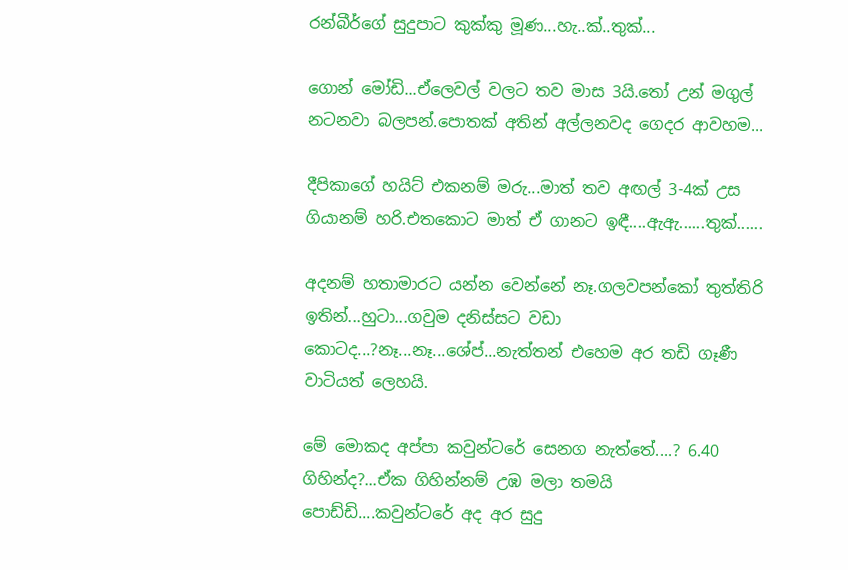රන්බීර්ගේ සුදුපාට කුක්කු මූණ...හැ..ක්..තුක්...

ගොන් මෝඩි...ඒලෙවල් වලට තව මාස 3යි.තෝ උන් මගුල් නටනවා බලපන්.පොතක් අතින් අල්ලනවද ගෙදර ආවහම...

දීපිකාගේ හයිට් එකනම් මරු...මාත් තව අඟල් 3-4ක් උස ගියානම් හරි.එතකොට මාත් ඒ ගානට ඉඳී....ඇඇ......තුක්......

අදනම් හතාමාරට යන්න වෙන්නේ නෑ.ගලවපන්කෝ තුත්තිරි ඉතින්...හුටා...ගවුම දනිස්සට වඩා කොටද...?නෑ...නෑ...ශේප්...නැත්තන් එහෙම අර තඩි ගෑණී වාටියත් ලෙහයි.

මේ මොකද අප්පා කවුන්ටරේ සෙනග නැත්තේ....? 6.40 ගිහින්ද?...ඒක ගිහින්නම් උඹ මලා තමයි පොඩ්ඩි....කවුන්ටරේ අද අර සුදු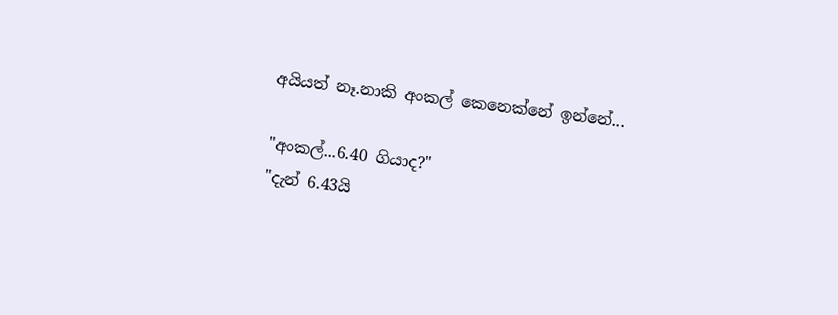අයියත් නෑ.නාකි අංකල් කෙනෙක්නේ ඉන්නේ...

"අංකල්...6.40 ගියාද?"
"දැන් 6.43යි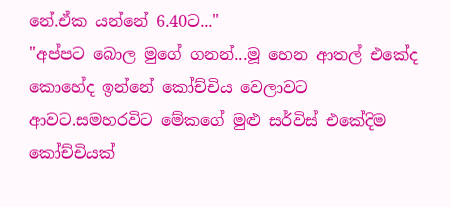නේ.ඒක යන්නේ 6.40ට..."
"අප්පට බොල මුගේ ගනන්...මූ හෙන ආතල් එකේද කොහේද ඉන්නේ කෝච්චිය වෙලාවට ආවට.සමහරවිට මේකගේ මුළු සර්විස් එකේදිම කෝච්චියක්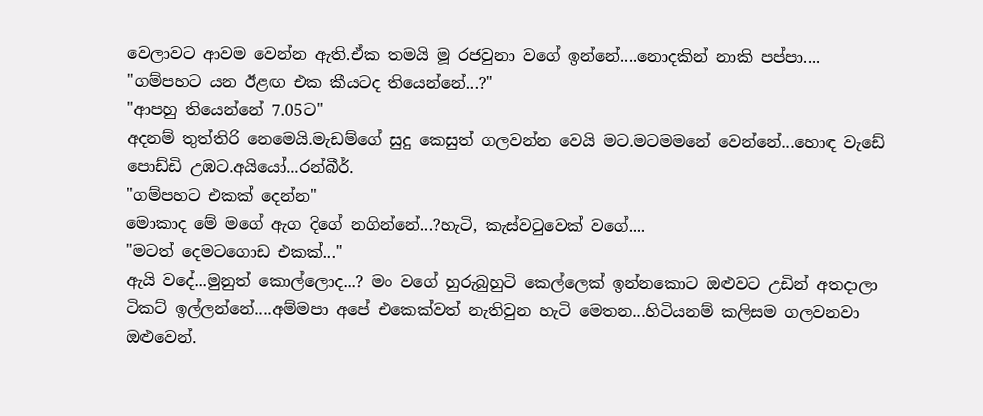වෙලාවට ආවම වෙන්න ඇති.ඒක තමයි මූ රජවුනා වගේ ඉන්නේ....නොදකින් නාකි පප්පා....
"ගම්පහට යන ඊළඟ එක කීයටද තියෙන්නේ...?"
"ආපහු තියෙන්නේ 7.05ට"
අදනම් තුත්තිරි නෙමෙයි.මැඩම්ගේ සුදු කෙසුත් ගලවන්න වෙයි මට.මටමමනේ වෙන්නේ...හොඳ වැඩේ පොඩ්ඩි උඹට.අයියෝ...රන්බීර්.
"ගම්පහට එකක් දෙන්න"
මොකාද මේ මගේ ඇග දිගේ නගින්නේ...?හැටි, කැස්වටුවෙක් වගේ....
"මටත් දෙමටගොඩ එකක්..."
ඇයි වදේ...මුනුත් කොල්ලොද...? මං වගේ හුරුබුහුටි කෙල්ලෙක් ඉන්නකොට ඔළුවට උඩින් අතදාලා ටිකට් ඉල්ලන්නේ....අම්මපා අපේ එකෙක්වත් නැතිවුන හැටි මෙතන...හිටියනම් කලිසම ගලවනවා ඔළුවෙන්.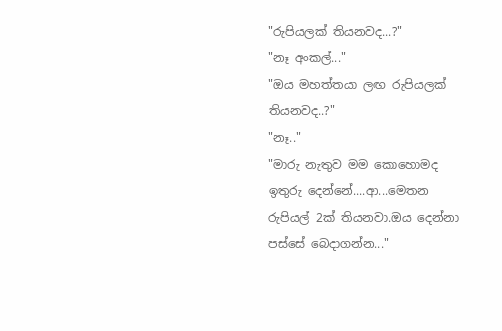"රුපියලක් තියනවද...?"
"නෑ අංකල්..."
"ඔය මහත්තයා ලඟ රුපියලක් තියනවද..?"
"නෑ.."
"මාරු නැතුව මම කොහොමද ඉතුරු දෙන්නේ....ආ...මෙතන රුපියල් 2ක් තියනවා.ඔය දෙන්නා පස්සේ බෙදාගන්න..."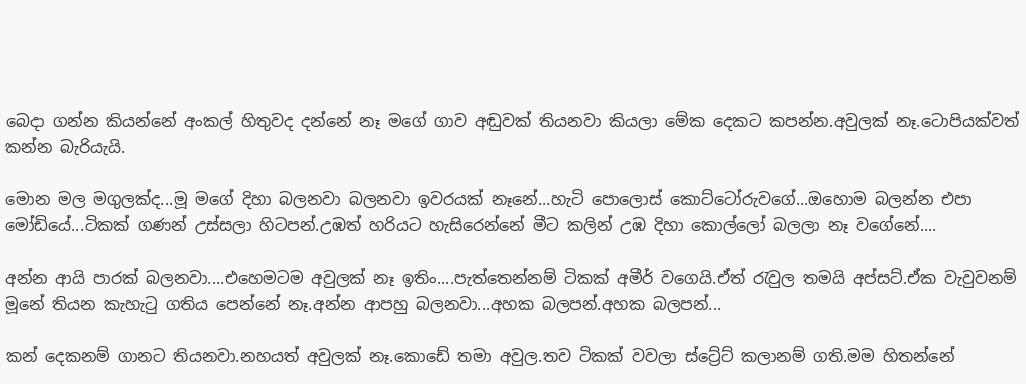බෙදා ගන්න කියන්නේ අංකල් හිතුවද දන්නේ නෑ මගේ ගාව අඬුවක් තියනවා කියලා මේක දෙකට කපන්න.අවුලක් නෑ.ටොපියක්වත් කන්න බැරියැයි.

මොන මල මගුලක්ද...මූ මගේ දිහා බලනවා බලනවා ඉවරයක් නෑනේ...හැටි පොලොස් කොට්ටෝරුවගේ...ඔහොම බලන්න එපා මෝඩියේ...ටිකක් ගණන් උස්සලා හිටපන්.උඹත් හරියට හැසිරෙන්නේ මීට කලින් උඹ දිහා කොල්ලෝ බලලා නෑ වගේනේ....

අන්න ආයි පාරක් බලනවා....එහෙමටම අවුලක් නෑ ඉතිං....පැත්තෙන්නම් ටිකක් අමීර් වගෙයි.ඒත් රැවුල තමයි අප්සට්.ඒක වැවුවනම් මූනේ තියන කැහැටු ගතිය පෙන්නේ නෑ.අන්න ආපහු බලනවා...අහක බලපන්.අහක බලපන්...

කන් දෙකනම් ගානට තියනවා.නහයත් අවුලක් නෑ.කොඩේ තමා අවුල.තව ටිකක් වවලා ස්ට්‍රේට් කලානම් ගති.මම හිතන්නේ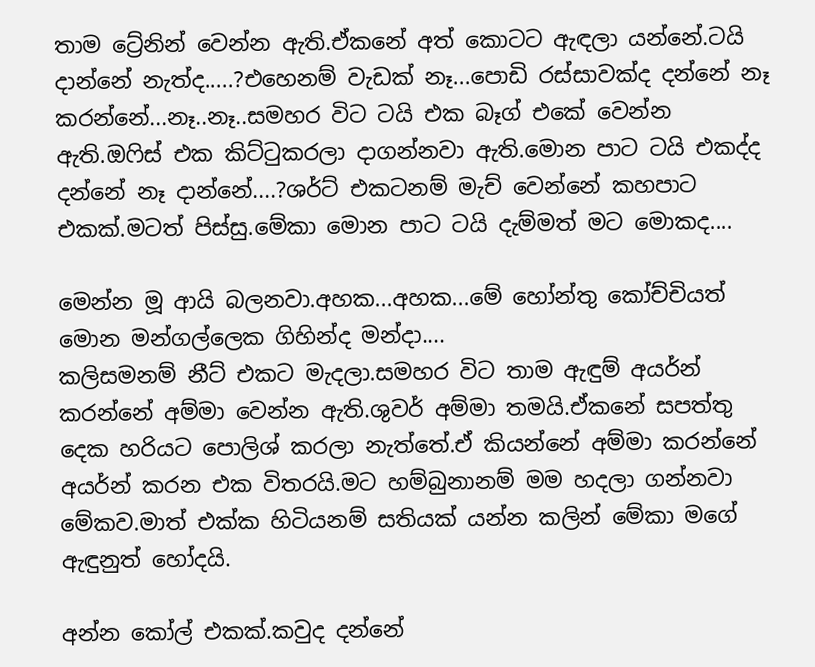තාම ට්‍රේනින් වෙන්න ඇති.ඒකනේ අත් කොටට ඇඳලා යන්නේ.ටයි දාන්නේ නැත්ද.....?එහෙනම් වැඩක් නෑ...පොඩි රස්සාවක්ද දන්නේ නෑ කරන්නේ...නෑ..නෑ..සමහර විට ටයි එක බෑග් එකේ වෙන්න ඇති.ඔෆිස් එක කිට්ටුකරලා දාගන්නවා ඇති.මොන පාට ටයි එකද්ද දන්නේ නෑ දාන්නේ....?ශර්ට් එකටනම් මැච් වෙන්නේ කහපාට එකක්.මටත් පිස්සු.මේකා මොන පාට ටයි දැම්මත් මට මොකද....

මෙන්න මූ ආයි බලනවා.අහක...අහක...මේ හෝන්තු කෝච්චියත් මොන මන්ගල්ලෙක ගිහින්ද මන්දා....
කලිසමනම් නීට් එකට මැදලා.සමහර විට තාම ඇඳුම් අයර්න් කරන්නේ අම්මා වෙන්න ඇති.ශුවර් අම්මා තමයි.ඒකනේ සපත්තු දෙක හරියට පොලිශ් කරලා නැත්තේ.ඒ කියන්නේ අම්මා කරන්නේ අයර්න් කරන එක විතරයි.මට හම්බුනානම් මම හදලා ගන්නවා මේකව.මාත් එක්ක හිටියනම් සතියක් යන්න කලින් මේකා මගේ ඇඳුනුත් හෝදයි.

අන්න කෝල් එකක්.කවුද දන්නේ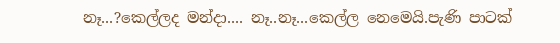නෑ...?කෙල්ලද මන්දා.... නෑ..නෑ...කෙල්ල නෙමෙයි.පැණි පාටක්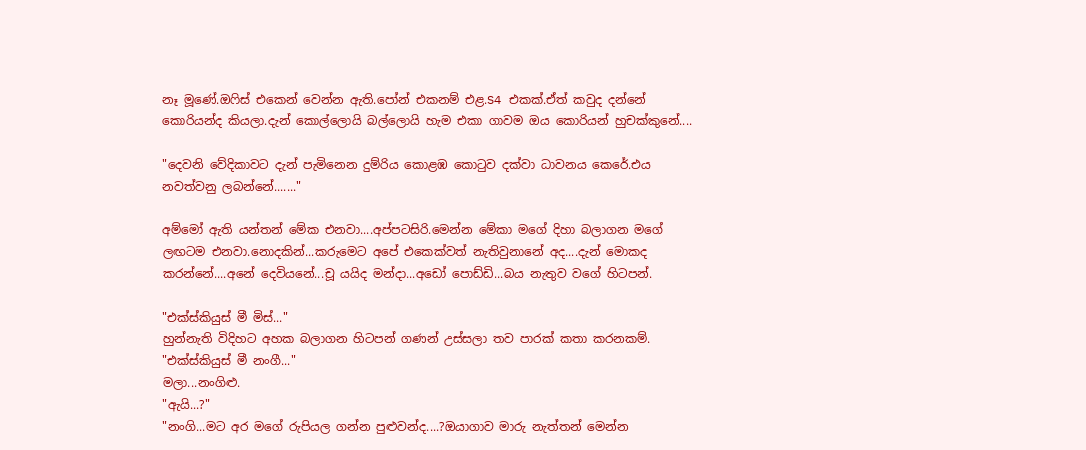නෑ මූණේ.ඔෆිස් එකෙන් වෙන්න ඇති.පෝන් එකනම් එළ.S4 එකක්.ඒත් කවුද දන්නේ කොරියන්ද කියලා.දැන් කොල්ලොයි බල්ලොයි හැම එකා ගාවම ඔය කොරියන් හුචක්කුනේ....

"දෙවනි වේදිකාවට දැන් පැමිනෙන දුම්රිය කොළඹ කොටුව දක්වා ධාවනය කෙරේ.එය නවත්වනු ලබන්නේ......."

අම්මෝ ඇති යන්තන් මේක එනවා....අප්පටසිරි.මෙන්න මේකා මගේ දිහා බලාගන මගේ ලඟටම එනවා.නොදකින්...කරුමෙට අපේ එකෙක්වත් නැතිවුනානේ අද....දැන් මොකද කරන්නේ....අනේ දෙවියනේ...චූ යයිද මන්දා...අඩෝ පොඩ්ඩි...බය නැතුව වගේ හිටපන්.

"එක්ස්කියුස් මී මිස්..."
හුන්නැති විදිහට අහක බලාගන හිටපන් ගණන් උස්සලා තව පාරක් කතා කරනකම්.
"එක්ස්කියුස් මී නංගී..."
මලා...නංගිළු.
"ඇයි...?"
"නංගි...මට අර මගේ රුපියල ගන්න පුළුවන්ද....?ඔයාගාව මාරු නැත්තන් මෙන්න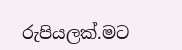රුපියලක්.මට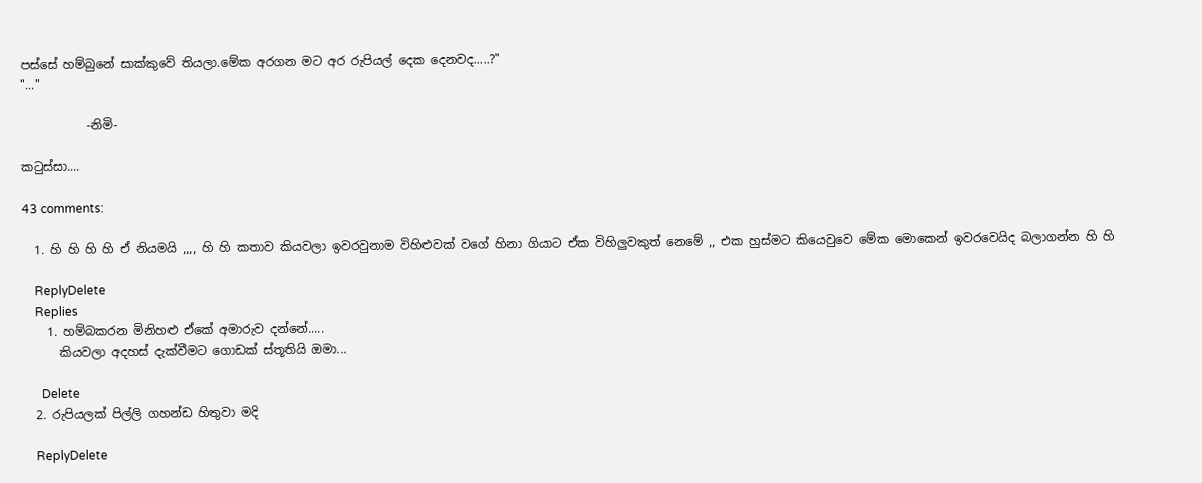පස්සේ හම්බුනේ සාක්කුවේ තියලා.මේක අරගන මට අර රුපියල් දෙක දෙනවද.....?"
"..."

           -නිමි-

කටුස්සා....

43 comments:

  1. හි හි හි හි ඒ නියමයි ,,,, හි හි කතාව කියවලා ඉවරවුනාම විහිළුවක් වගේ හිනා ගියාට ඒක විහිලුවකුත් නෙමේ ,, එක හුස්මට කියෙවුවෙ මේක මොකෙන් ඉවරවෙයිද බලාගන්න හි හි

    ReplyDelete
    Replies
    1. හම්බකරන මිනිහළු ඒකේ අමාරුව දන්නේ.....
      කියවලා අදහස් දැක්වීමට ගොඩක් ස්තූතියි ඔමා...

      Delete
  2. රුපියලක් පිල්ලි ගහන්ඩ හිතුවා මදි

    ReplyDelete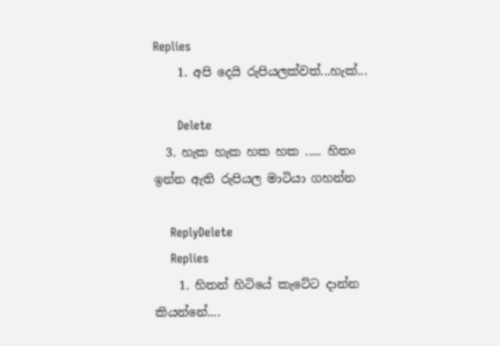Replies
    1. අපි දෙයි රුපියලක්වත්...හැක්...

      Delete
  3. හැක හැක හක හක ..... හිතං ඉන්න ඇති රුපියල මාටියා ගහන්න

    ReplyDelete
    Replies
    1. හිතන් හිටියේ කැටේට දාන්න කියන්නේ....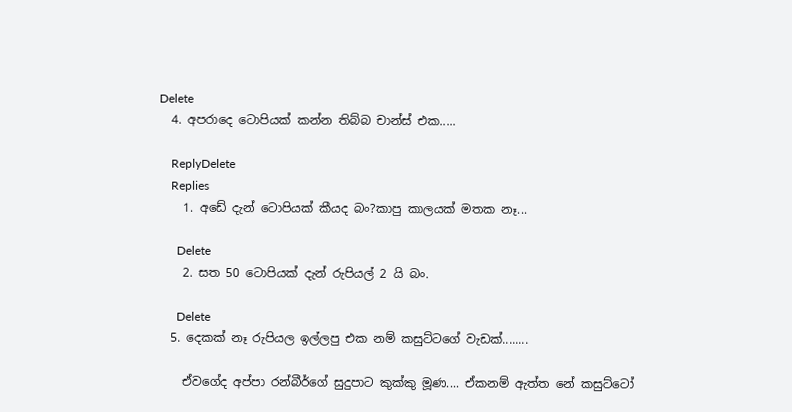Delete
  4. අපරාදෙ ටොපියක් කන්න තිබ්බ චාන්ස් එක.....

    ReplyDelete
    Replies
    1. අඩේ දැන් ටොපියක් කීයද බං?කාපු කාලයක් මතක නෑ...

      Delete
    2. සත 50 ටොපියක් දැන් රුපියල් 2 යි බං.

      Delete
  5. දෙකක් නෑ රුපියල ඉල්ලපු එක නම් කසුට්ටගේ වැඩක්........

    ඒවගේද අප්පා රන්බීර්ගේ සුදුපාට කුක්කු මූණ.... ඒකනම් ඇත්ත නේ කසුට්ටෝ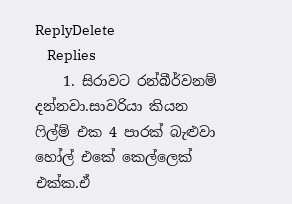ReplyDelete
    Replies
    1. සිරාවට රන්බීර්වනම් දන්නවා.සාවරියා කියන ෆිල්ම් එක 4 පාරක් බැළුවා හෝල් එකේ කෙල්ලෙක් එක්ක.ඒ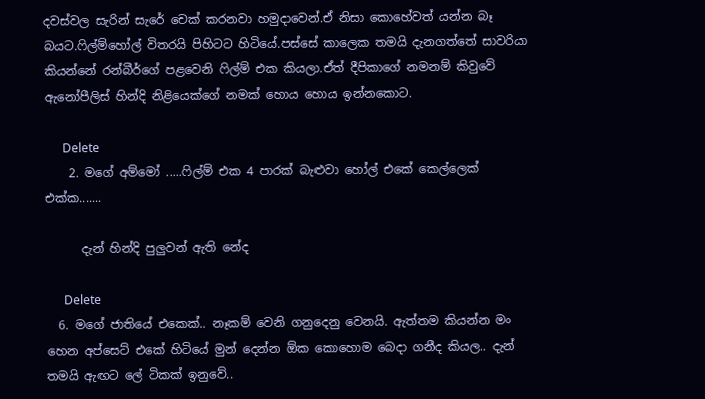දවස්වල සැරින් සැරේ චෙක් කරනවා හමුදාවෙන්.ඒ නිසා කොහේවත් යන්න බෑ බයට.ෆිල්ම්හෝල් විතරයි පිහිටට හිටියේ.පස්සේ කාලෙක තමයි දැනගත්තේ සාවරියා කියන්නේ රන්බීර්ගේ පළවෙනි ෆිල්ම් එක කියලා.ඒත් දීපිකාගේ නමනම් කිවුවේ ඇනෝපීලිස් හින්දි නිළියෙක්ගේ නමක් හොය හොය ඉන්නකොට.

      Delete
    2. මගේ අම්මෝ .....ෆිල්ම් එක 4 පාරක් බැළුවා හෝල් එකේ කෙල්ලෙක් එක්ක.......

      දැන් හින්දි පුලුවන් ඇති නේද

      Delete
  6. මගේ ජාතියේ එකෙක්.. නෑකම් වෙනි ගනුදෙනු වෙනයි. ඇත්තම කියන්න මං හෙන අප්සෙට් එකේ හිටියේ මුන් දෙන්න ඕක කොහොම බෙදා ගනීද කියල.. දැන් තමයි ඇඟට ලේ ටිකක් ඉනුවේ..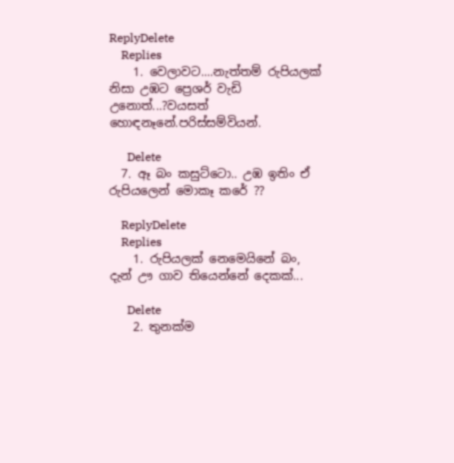ReplyDelete
    Replies
    1. වෙලාවට....නැත්තම් රුපියලක් නිසා උඹට ප්‍රෙශර් වැඩි උනොත්...?වයසත් හොඳනෑනේ.පරිස්සම්වියන්.

      Delete
  7. ඈ බං කසුට්ටො.. උඹ ඉතිං ඒ රුපියලෙන් මොකෑ කරේ ??

    ReplyDelete
    Replies
    1. රුපියලක් නෙමෙයිනේ බං, දැන් ඌ ගාව තියෙන්නේ දෙකක්...

      Delete
    2. තුනක්ම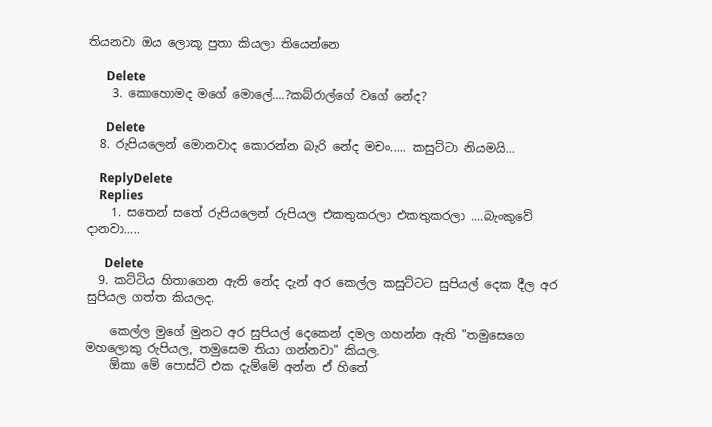තියනවා ඔය ලොකූ පුතා කියලා තියෙන්නෙ

      Delete
    3. කොහොමද මගේ මොලේ....?කබ්රාල්ගේ වගේ නේද?

      Delete
  8. රුපියලෙන් මොනවාද කොරන්න බැරි නේද මචං..... කසුට්ටා නියමයි...

    ReplyDelete
    Replies
    1. සතෙන් සතේ රුපියලෙන් රුපියල එකතුකරලා එකතුකරලා ....බැංකුවේ දානවා.....

      Delete
  9. කට්ටිය හිතාගෙන ඇති නේද දැන් අර කෙල්ල කසුට්ටට සුපියල් දෙක දීල අර සුපියල ගත්ත කියලද.

    කෙල්ල මුගේ මුනට අර සුපියල් දෙකෙන් දමල ගහන්න ඇති "තමුසෙගෙ මහලොකු රුපියල, තමුසෙම තියා ගන්නවා" කියල.
    ඕකා මේ පොස්ට් එක දැම්මේ අන්න ඒ හිතේ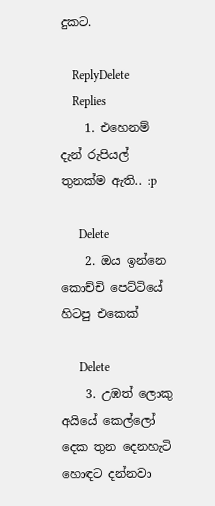දුකට.

    ReplyDelete
    Replies
    1. එහෙනම් දැන් රුපියල් තුනක්ම ඇති.. :p

      Delete
    2. ඔය ඉන්නෙ කොච්චි පෙට්ටියේ හිටපු එකෙක්

      Delete
    3. උඹත් ලොකු අයියේ කෙල්ලෝ දෙක තුන දෙනහැටි හොඳට දන්නවා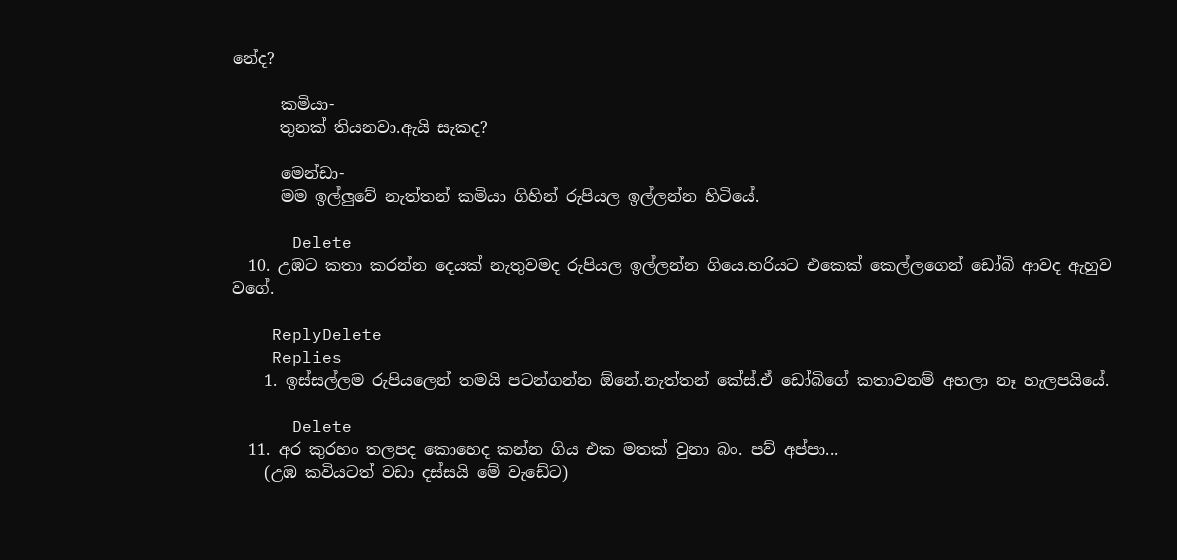නේද?

      කමියා-
      තුනක් තියනවා.ඇයි සැකද?

      මෙන්ඩා-
      මම ඉල්ලුවේ නැත්තන් කමියා ගිහින් රුපියල ඉල්ලන්න හිටියේ.

      Delete
  10. උඹට කතා කරන්න දෙයක් නැතුවමද රුපියල ඉල්ලන්න ගියෙ.හරියට එකෙක් කෙල්ලගෙන් ඩෝබි ආවද ඇහුව වගේ.

    ReplyDelete
    Replies
    1. ඉස්සල්ලම රුපියලෙන් තමයි පටන්ගන්න ඕනේ.නැත්තන් කේස්.ඒ ඩෝබිගේ කතාවනම් අහලා නෑ හැලපයියේ.

      Delete
  11. අර කුරහං තලපද කොහෙද කන්න ගිය එක මතක් වුනා බං. පව් අප්පා...
    (උඹ කවියටත් වඩා දස්සයි මේ වැඩේට)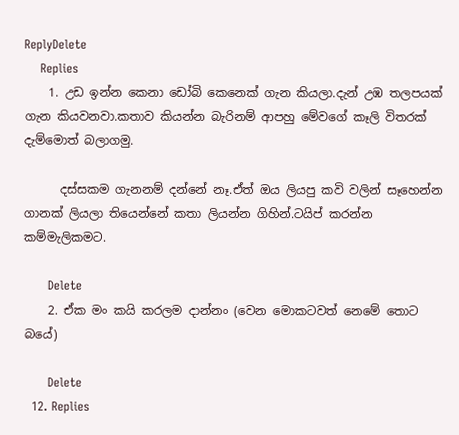ReplyDelete
    Replies
    1. උඩ ඉන්න කෙනා ඩෝබි කෙනෙක් ගැන කියලා.දැන් උඹ තලපයක් ගැන කියවනවා.කතාව කියන්න බැරිනම් ආපහු මේවගේ කෑලි විතරක් දැම්මොත් බලාගමු.

      දස්සකම ගැනනම් දන්නේ නෑ.ඒත් ඔය ලියපු කවි වලින් සෑහෙන්න ගානක් ලියලා තියෙන්නේ කතා ලියන්න ගිහින්.ටයිප් කරන්න කම්මැලිකමට.

      Delete
    2. ඒක මං කයි කරලම දාන්නං (වෙන මොකටවත් නෙමේ තොට බයේ)

      Delete
  12. Replies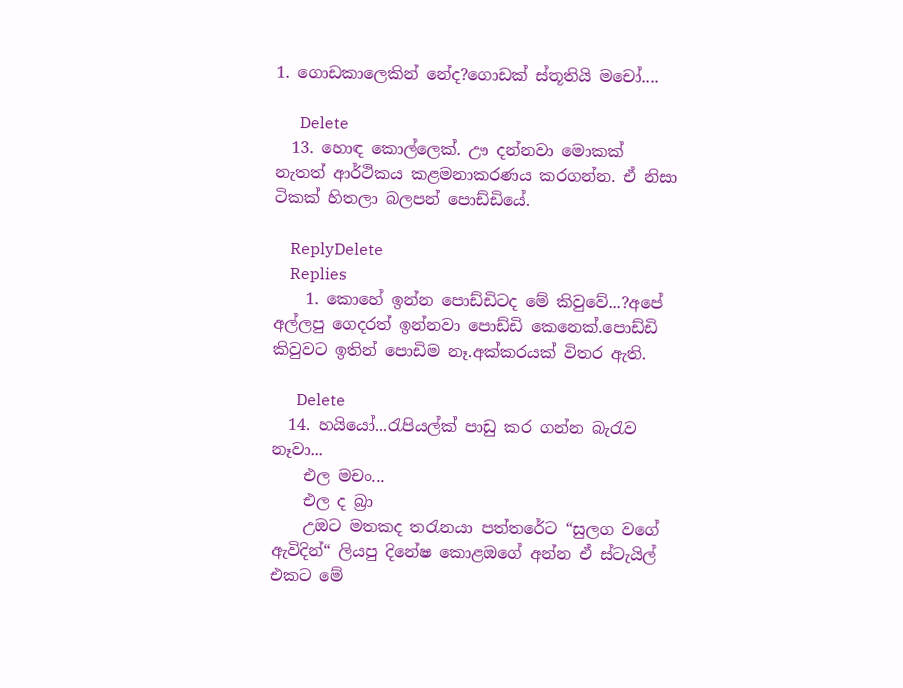1. ගොඩකාලෙකින් නේද?ගොඩක් ස්තූතියි මචෝ....

      Delete
  13. හොඳ කොල්ලෙක්. ඌ දන්නවා මොකක් නැතත් ආර්ථිකය කළමනාකරණය කරගන්න. ඒ නිසා ටිකක් හිතලා බලපන් පොඩ්ඩියේ.

    ReplyDelete
    Replies
    1. කොහේ ඉන්න පොඩ්ඩිටද මේ කිවුවේ...?අපේ අල්ලපු ගෙදරත් ඉන්නවා පොඩ්ඩි කෙනෙක්.පොඩ්ඩි කිවුවට ඉතින් පොඩිම නෑ.අක්කරයක් විතර ඇති.

      Delete
  14. හයියෝ...රැපියල්ක් පාඩු කර ගන්න බැරැව නෑවා...
    එල මචං...
    එල ද බ්‍රා
    උඔට මතකද තරැනයා පත්තරේට “සුලග වගේ ඇවිදින්“ ලියපු දිනේෂ කොළඔගේ අන්න ඒ ස්ටැයිල් එකට මේ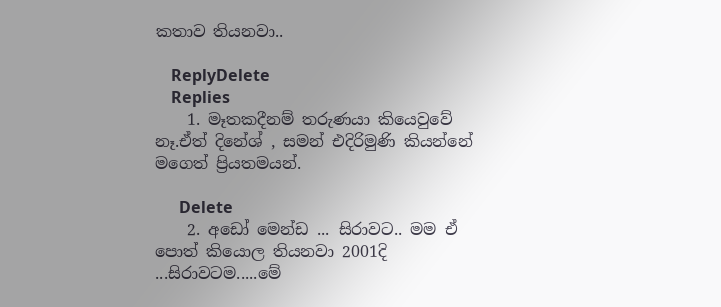කතාව තියනවා..

    ReplyDelete
    Replies
    1. මෑතකදීනම් තරුණයා කියෙවුවේ නෑ.ඒත් දිනේශ් , සමන් එදිරිමුණි කියන්නේ මගෙත් ප්‍රියතමයන්.

      Delete
    2. අඩෝ මෙන්ඩ ... සිරාවට.. මම ඒ පොත් කියොල තියනවා 2001දි ...සිරාවටම.....මේ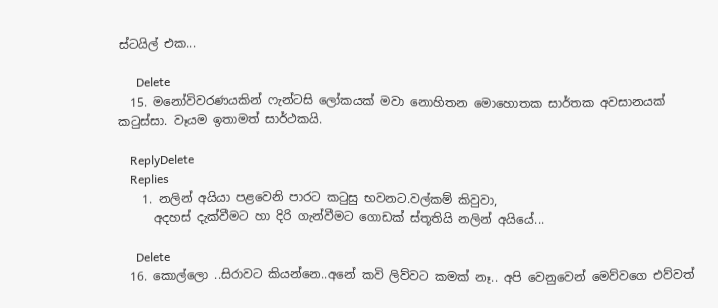ස්ටයිල් එක...

      Delete
  15. මනෝවිවරණයකින් ෆැන්ටසි ලෝකයක් මවා නොහිතන මොහොතක සාර්තක අවසානයක් කටුස්සා. වෑයම ඉතාමත් සාර්ථකයි.

    ReplyDelete
    Replies
    1. නලින් අයියා පළවෙනි පාරට කටුසු භවනට.වල්කම් කිවුවා,
      අදහස් දැක්වීමට හා දිරි ගැන්වීමට ගොඩක් ස්තූතියි නලින් අයියේ...

      Delete
  16. කොල්ලො ..සිරාවට කියන්නෙ..අනේ කවි ලිව්වට කමක් නෑ.. අපි වෙනුවෙන් මෙව්වගෙ එව්වත්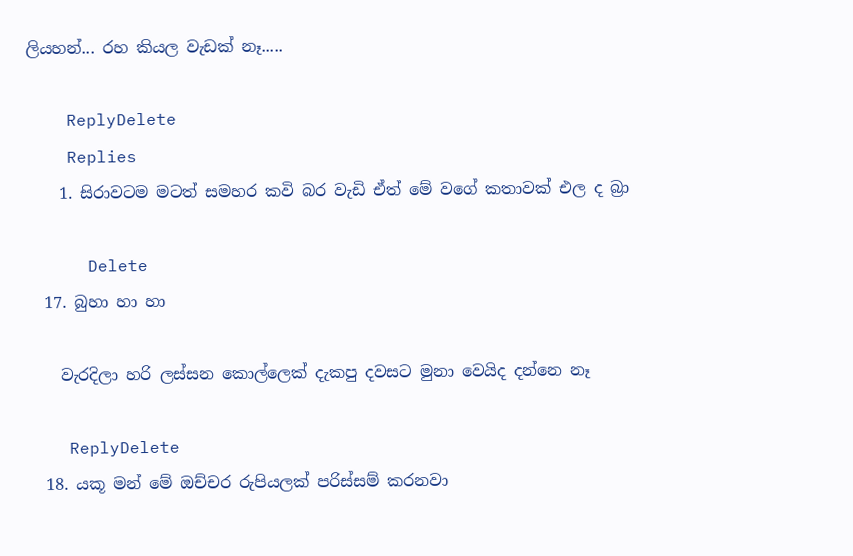ලියහන්... රහ කියල වැඩක් නෑ.....

    ReplyDelete
    Replies
    1. සිරාවටම මටත් සමහර කවි බර වැඩි ඒත් මේ වගේ කතාවක් එල ද බ්‍රා

      Delete
  17. බුහා හා හා

    වැරදිලා හරි ලස්සන කොල්ලෙක් දැකපු දවසට මුනා වෙයිද දන්නෙ නෑ

    ReplyDelete
  18. යකූ මන් මේ ඔච්චර රුපියලක් පරිස්සම් කරනවා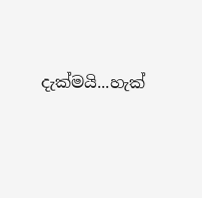දැක්මයි...හැක්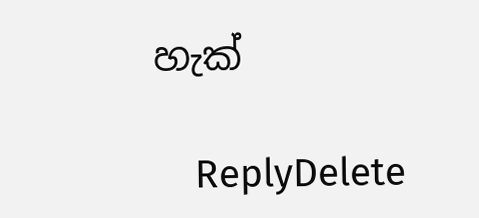හැක්

    ReplyDelete